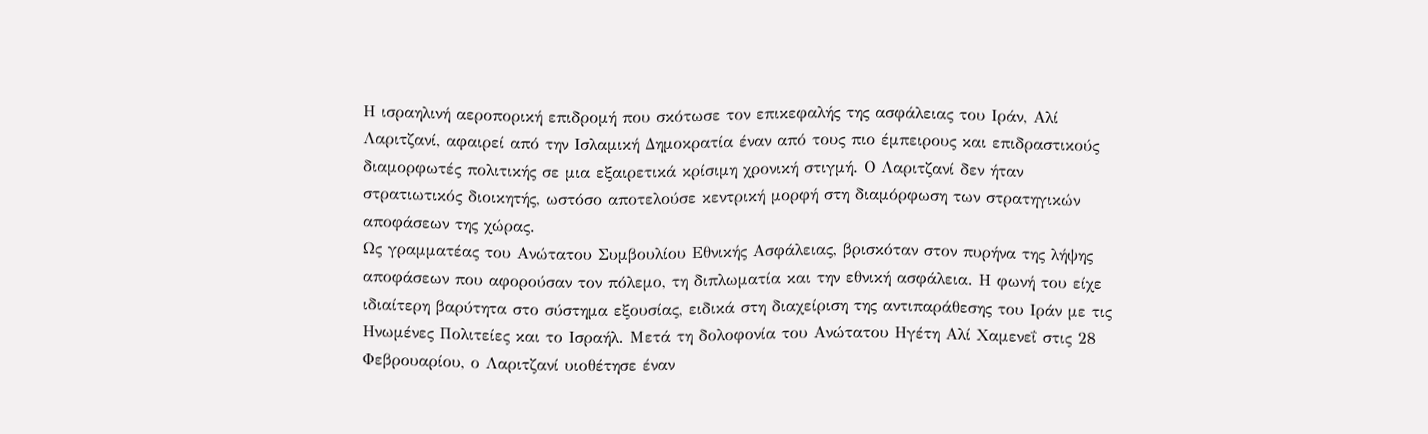Η ισραηλινή αεροπορική επιδρομή που σκότωσε τον επικεφαλής της ασφάλειας του Ιράν, Αλί Λαριτζανί, αφαιρεί από την Ισλαμική Δημοκρατία έναν από τους πιο έμπειρους και επιδραστικούς διαμορφωτές πολιτικής σε μια εξαιρετικά κρίσιμη χρονική στιγμή. Ο Λαριτζανί δεν ήταν στρατιωτικός διοικητής, ωστόσο αποτελούσε κεντρική μορφή στη διαμόρφωση των στρατηγικών αποφάσεων της χώρας.
Ως γραμματέας του Ανώτατου Συμβουλίου Εθνικής Ασφάλειας, βρισκόταν στον πυρήνα της λήψης αποφάσεων που αφορούσαν τον πόλεμο, τη διπλωματία και την εθνική ασφάλεια. Η φωνή του είχε ιδιαίτερη βαρύτητα στο σύστημα εξουσίας, ειδικά στη διαχείριση της αντιπαράθεσης του Ιράν με τις Ηνωμένες Πολιτείες και το Ισραήλ. Μετά τη δολοφονία του Ανώτατου Ηγέτη Αλί Χαμενεΐ στις 28 Φεβρουαρίου, ο Λαριτζανί υιοθέτησε έναν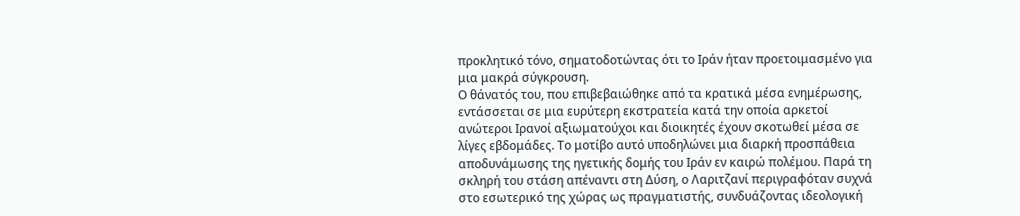προκλητικό τόνο, σηματοδοτώντας ότι το Ιράν ήταν προετοιμασμένο για μια μακρά σύγκρουση.
Ο θάνατός του, που επιβεβαιώθηκε από τα κρατικά μέσα ενημέρωσης, εντάσσεται σε μια ευρύτερη εκστρατεία κατά την οποία αρκετοί ανώτεροι Ιρανοί αξιωματούχοι και διοικητές έχουν σκοτωθεί μέσα σε λίγες εβδομάδες. Το μοτίβο αυτό υποδηλώνει μια διαρκή προσπάθεια αποδυνάμωσης της ηγετικής δομής του Ιράν εν καιρώ πολέμου. Παρά τη σκληρή του στάση απέναντι στη Δύση, ο Λαριτζανί περιγραφόταν συχνά στο εσωτερικό της χώρας ως πραγματιστής, συνδυάζοντας ιδεολογική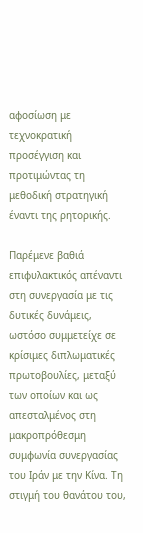αφοσίωση με τεχνοκρατική προσέγγιση και προτιμώντας τη μεθοδική στρατηγική έναντι της ρητορικής.

Παρέμενε βαθιά επιφυλακτικός απέναντι στη συνεργασία με τις δυτικές δυνάμεις, ωστόσο συμμετείχε σε κρίσιμες διπλωματικές πρωτοβουλίες, μεταξύ των οποίων και ως απεσταλμένος στη μακροπρόθεσμη συμφωνία συνεργασίας του Ιράν με την Κίνα. Τη στιγμή του θανάτου του,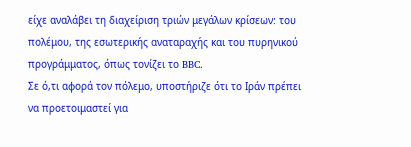είχε αναλάβει τη διαχείριση τριών μεγάλων κρίσεων: του πολέμου, της εσωτερικής αναταραχής και του πυρηνικού προγράμματος, όπως τονίζει το BBC.
Σε ό,τι αφορά τον πόλεμο, υποστήριζε ότι το Ιράν πρέπει να προετοιμαστεί για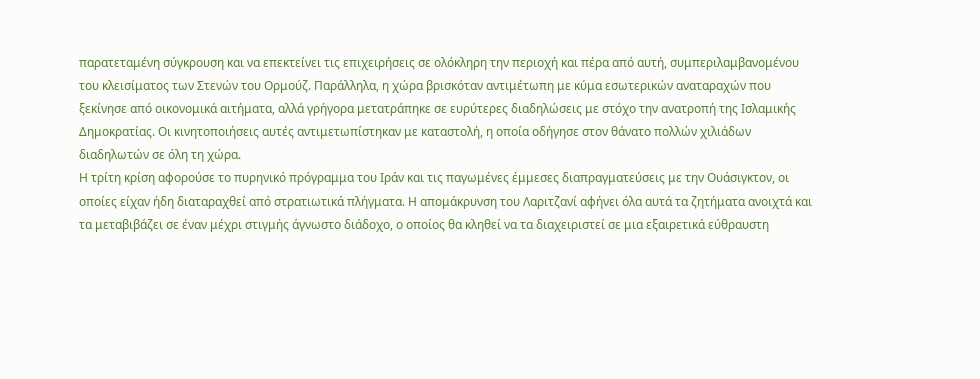παρατεταμένη σύγκρουση και να επεκτείνει τις επιχειρήσεις σε ολόκληρη την περιοχή και πέρα από αυτή, συμπεριλαμβανομένου του κλεισίματος των Στενών του Ορμούζ. Παράλληλα, η χώρα βρισκόταν αντιμέτωπη με κύμα εσωτερικών αναταραχών που ξεκίνησε από οικονομικά αιτήματα, αλλά γρήγορα μετατράπηκε σε ευρύτερες διαδηλώσεις με στόχο την ανατροπή της Ισλαμικής Δημοκρατίας. Οι κινητοποιήσεις αυτές αντιμετωπίστηκαν με καταστολή, η οποία οδήγησε στον θάνατο πολλών χιλιάδων διαδηλωτών σε όλη τη χώρα.
Η τρίτη κρίση αφορούσε το πυρηνικό πρόγραμμα του Ιράν και τις παγωμένες έμμεσες διαπραγματεύσεις με την Ουάσιγκτον, οι οποίες είχαν ήδη διαταραχθεί από στρατιωτικά πλήγματα. Η απομάκρυνση του Λαριτζανί αφήνει όλα αυτά τα ζητήματα ανοιχτά και τα μεταβιβάζει σε έναν μέχρι στιγμής άγνωστο διάδοχο, ο οποίος θα κληθεί να τα διαχειριστεί σε μια εξαιρετικά εύθραυστη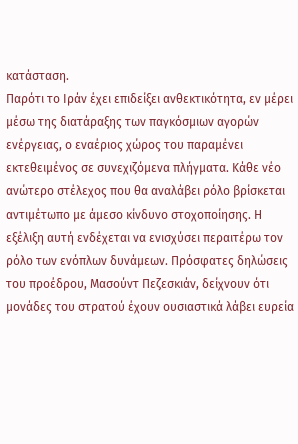κατάσταση.
Παρότι το Ιράν έχει επιδείξει ανθεκτικότητα, εν μέρει μέσω της διατάραξης των παγκόσμιων αγορών ενέργειας, ο εναέριος χώρος του παραμένει εκτεθειμένος σε συνεχιζόμενα πλήγματα. Κάθε νέο ανώτερο στέλεχος που θα αναλάβει ρόλο βρίσκεται αντιμέτωπο με άμεσο κίνδυνο στοχοποίησης. Η εξέλιξη αυτή ενδέχεται να ενισχύσει περαιτέρω τον ρόλο των ενόπλων δυνάμεων. Πρόσφατες δηλώσεις του προέδρου, Μασούντ Πεζεσκιάν, δείχνουν ότι μονάδες του στρατού έχουν ουσιαστικά λάβει ευρεία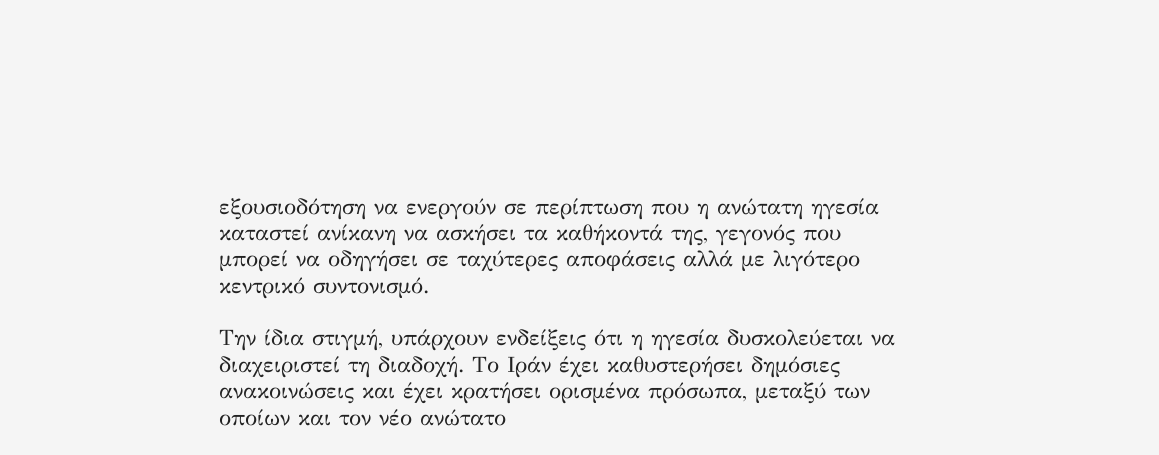εξουσιοδότηση να ενεργούν σε περίπτωση που η ανώτατη ηγεσία καταστεί ανίκανη να ασκήσει τα καθήκοντά της, γεγονός που μπορεί να οδηγήσει σε ταχύτερες αποφάσεις αλλά με λιγότερο κεντρικό συντονισμό.

Την ίδια στιγμή, υπάρχουν ενδείξεις ότι η ηγεσία δυσκολεύεται να διαχειριστεί τη διαδοχή. Το Ιράν έχει καθυστερήσει δημόσιες ανακοινώσεις και έχει κρατήσει ορισμένα πρόσωπα, μεταξύ των οποίων και τον νέο ανώτατο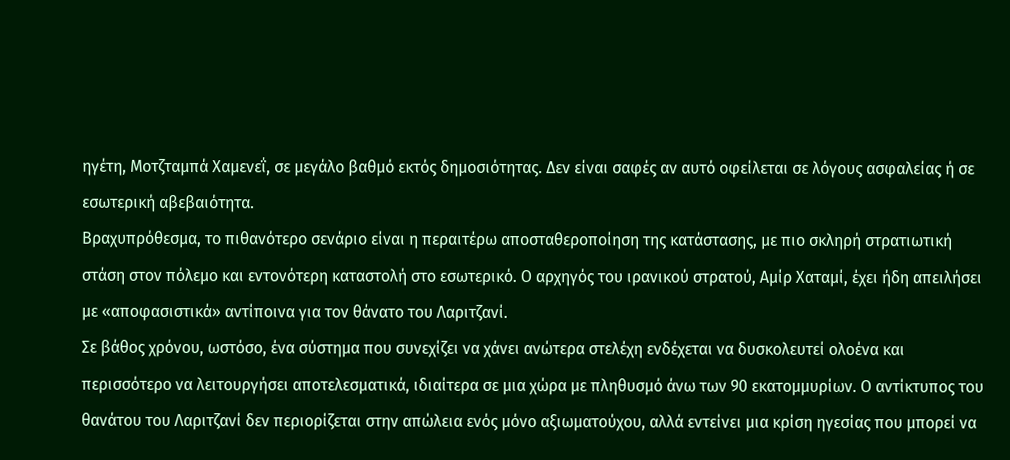ηγέτη, Μοτζταμπά Χαμενεΐ, σε μεγάλο βαθμό εκτός δημοσιότητας. Δεν είναι σαφές αν αυτό οφείλεται σε λόγους ασφαλείας ή σε εσωτερική αβεβαιότητα.
Βραχυπρόθεσμα, το πιθανότερο σενάριο είναι η περαιτέρω αποσταθεροποίηση της κατάστασης, με πιο σκληρή στρατιωτική στάση στον πόλεμο και εντονότερη καταστολή στο εσωτερικό. Ο αρχηγός του ιρανικού στρατού, Αμίρ Χαταμί, έχει ήδη απειλήσει με «αποφασιστικά» αντίποινα για τον θάνατο του Λαριτζανί.
Σε βάθος χρόνου, ωστόσο, ένα σύστημα που συνεχίζει να χάνει ανώτερα στελέχη ενδέχεται να δυσκολευτεί ολοένα και περισσότερο να λειτουργήσει αποτελεσματικά, ιδιαίτερα σε μια χώρα με πληθυσμό άνω των 90 εκατομμυρίων. Ο αντίκτυπος του θανάτου του Λαριτζανί δεν περιορίζεται στην απώλεια ενός μόνο αξιωματούχου, αλλά εντείνει μια κρίση ηγεσίας που μπορεί να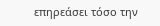επηρεάσει τόσο την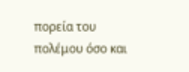πορεία του πολέμου όσο και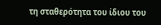τη σταθερότητα του ίδιου του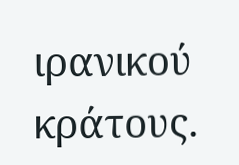ιρανικού κράτους.